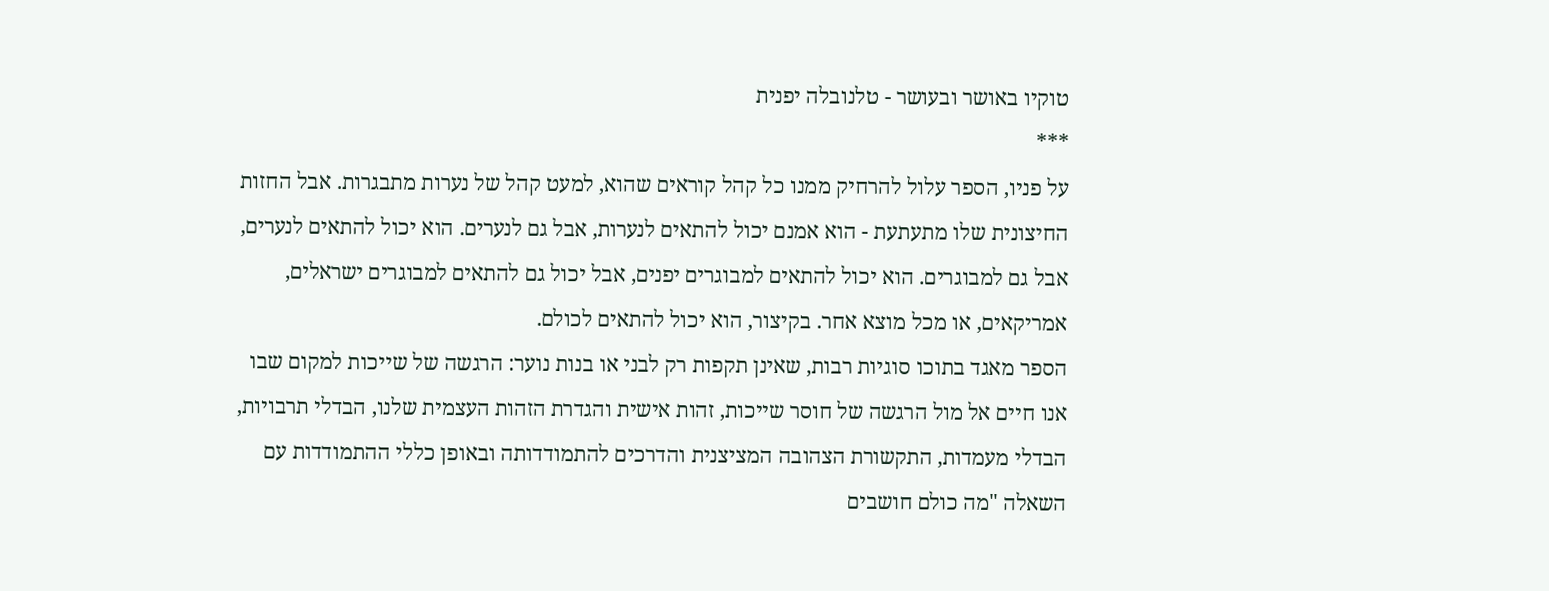טוקיו באושר ובעושר - טלנובלה יפנית
***
על פניו, הספר עלול להרחיק ממנו כל קהל קוראים שהוא, למעט קהל של נערות מתבגרות. אבל החזות החיצונית שלו מתעתעת - הוא אמנם יכול להתאים לנערות, אבל גם לנערים. הוא יכול להתאים לנערים, אבל גם למבוגרים. הוא יכול להתאים למבוגרים יפנים, אבל יכול גם להתאים למבוגרים ישראלים, אמריקאים, או מכל מוצא אחר. בקיצור, הוא יכול להתאים לכולם.
הספר מאגד בתוכו סוגיות רבות, שאינן תקפות רק לבני או בנות נוער: הרגשה של שייכות למקום שבו אנו חיים אל מול הרגשה של חוסר שייכות, זהות אישית והגדרת הזהות העצמית שלנו, הבדלי תרבויות, הבדלי מעמדות, התקשורת הצהובה המציצנית והדרכים להתמודדותה ובאופן כללי ההתמודדות עם השאלה "מה כולם חושבים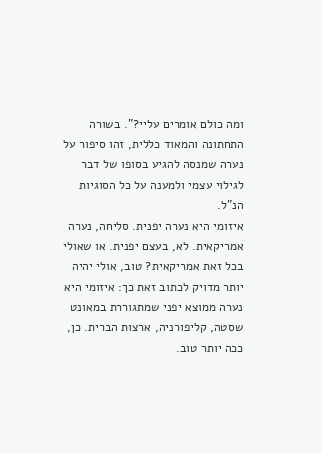ומה כולם אומרים עליי?". בשורה התחתונה והמאוד כללית, זהו סיפור על נערה שמנסה להגיע בסופו של דבר לגילוי עצמי ולמענה על כל הסוגיות הנ"ל.
איזומי היא נערה יפנית. סליחה, נערה אמריקאית. לא, בעצם יפנית. או שאולי בכל זאת אמריקאית? טוב, אולי יהיה יותר מדויק לכתוב זאת כך: איזומי היא נערה ממוצא יפני שמתגוררת במאונט שסטה, קליפורניה, ארצות הברית. כן, ככה יותר טוב.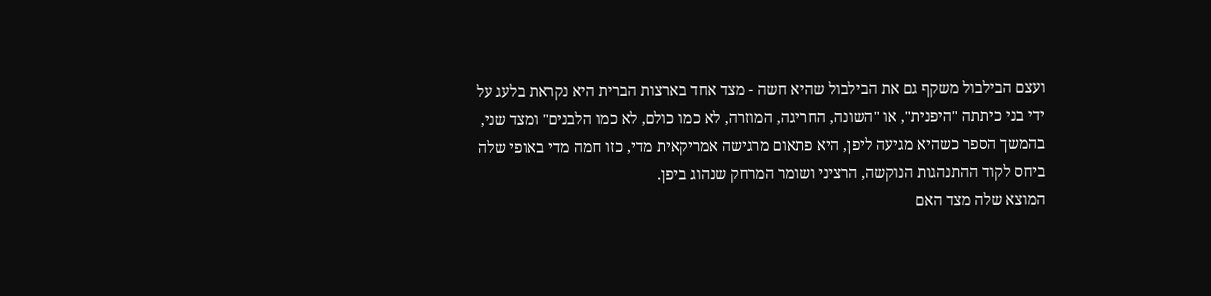ועצם הבילבול משקף גם את הבילבול שהיא חשה - מצד אחד בארצות הברית היא נקראת בלעג על ידי בני כיתתה "היפנית", או "השונה, החריגה, המוזרה, לא כמו כולם, לא כמו הלבנים" ומצד שני, בהמשך הספר כשהיא מגיעה ליפן, היא פתאום מרגישה אמריקאית מדי, כזו חמה מדי באופי שלה ביחס לקוד ההתנהגות הנוקשה, הרציני ושומר המרחק שנהוג ביפן.
המוצא שלה מצד האם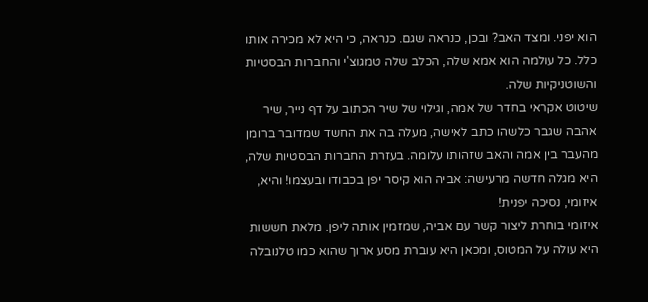הוא יפני. ומצד האב? ובכן, כנראה שגם. כנראה, כי היא לא מכירה אותו כלל. כל עולמה הוא אמא שלה, הכלב שלה טמגוצ'י והחברות הבסטיות והשוטניקיות שלה.
שיטוט אקראי בחדר של אמה, וגילוי של שיר הכתוב על דף נייר, שיר אהבה שגבר כלשהו כתב לאישה, מעלה בה את החשד שמדובר ברומן מהעבר בין אמה והאב שזהותו עלומה. בעזרת החברות הבסטיות שלה, היא מגלה חדשה מרעישה: אביה הוא קיסר יפן בכבודו ובעצמו! והיא, איזומי, נסיכה יפנית!
איזומי בוחרת ליצור קשר עם אביה, שמזמין אותה ליפן. מלאת חששות היא עולה על המטוס, ומכאן היא עוברת מסע ארוך שהוא כמו טלנובלה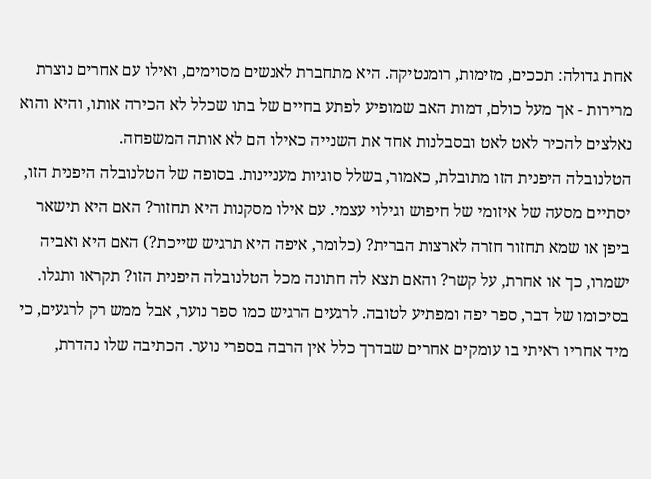אחת גדולה: תככים, מזימות, רומנטיקה. היא מתחברת לאנשים מסוימים, ואילו עם אחרים נוצרת מרירות - אך מעל כולם, דמות האב שמופיע לפתע בחיים של בתו שכלל לא הכירה אותו, והיא והוא נאלצים להכיר לאט לאט ובסבלנות אחד את השנייה כאילו הם לא אותה המשפחה.
הטלנובלה היפנית הזו מתובלת, כאמור, בשלל סוגיות מעניינות. בסופה של הטלנובלה היפנית הזו, יסתיים מסעה של איזומי של חיפוש וגילוי עצמי. עם אילו מסקנות היא תחזור? האם היא תישאר ביפן או שמא תחזור חזרה לארצות הברית? (כלומר, איפה היא תרגיש שייכת?) האם היא ואביה ישמרו, כך או אחרת, על קשר? והאם תצא לה חתונה מכל הטלנובלה היפנית הזו? תקראו ותגלו.
בסיכומו של דבר, ספר יפה ומפתיע לטובה. לרגעים הרגיש כמו ספר נוער, אבל ממש רק לרגעים, כי מיד אחריו ראיתי בו עומקים אחרים שבדרך כלל אין הרבה בספרי נוער. הכתיבה שלו נהדרת,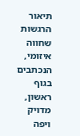תיאור הרגשות שחווה איזומי, הנכתבים בגוף ראשון, מדויק ויפה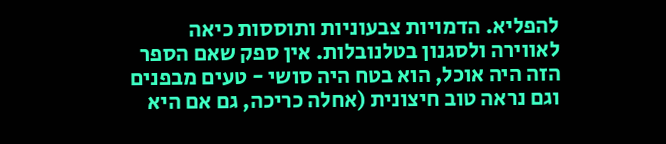להפליא. הדמויות צבעוניות ותוססות כיאה לאווירה ולסגנון בטלנובלות. אין ספק שאם הספר הזה היה אוכל, הוא בטח היה סושי - טעים מבפנים וגם נראה טוב חיצונית (אחלה כריכה, גם אם היא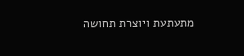מתעתעת ויוצרת תחושה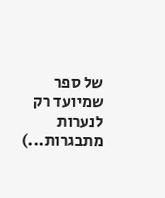של ספר שמיועד רק לנערות מתבגרות...)